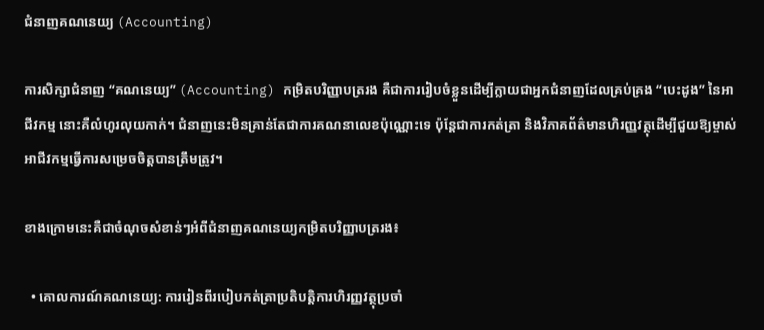ជំនាញគណនេយ្យ (Accounting)

ការសិក្សាជំនាញ “គណនេយ្យ” (Accounting) កម្រិតបរិញ្ញាបត្ររង គឺជាការរៀបចំខ្លួនដើម្បីក្លាយជាអ្នកជំនាញដែលគ្រប់គ្រង “បេះដូង” នៃអាជីវកម្ម នោះគឺលំហូរលុយកាក់។ ជំនាញនេះមិនគ្រាន់តែជាការគណនាលេខប៉ុណ្ណោះទេ ប៉ុន្តែជាការកត់ត្រា និងវិភាគព័ត៌មានហិរញ្ញវត្ថុដើម្បីជួយឱ្យម្ចាស់អាជីវកម្មធ្វើការសម្រេចចិត្តបានត្រឹមត្រូវ។

ខាងក្រោមនេះគឺជាចំណុចសំខាន់ៗអំពីជំនាញគណនេយ្យកម្រិតបរិញ្ញាបត្ររង៖

  • គោលការណ៍គណនេយ្យ: ការរៀនពីរបៀបកត់ត្រាប្រតិបត្តិការហិរញ្ញវត្ថុប្រចាំ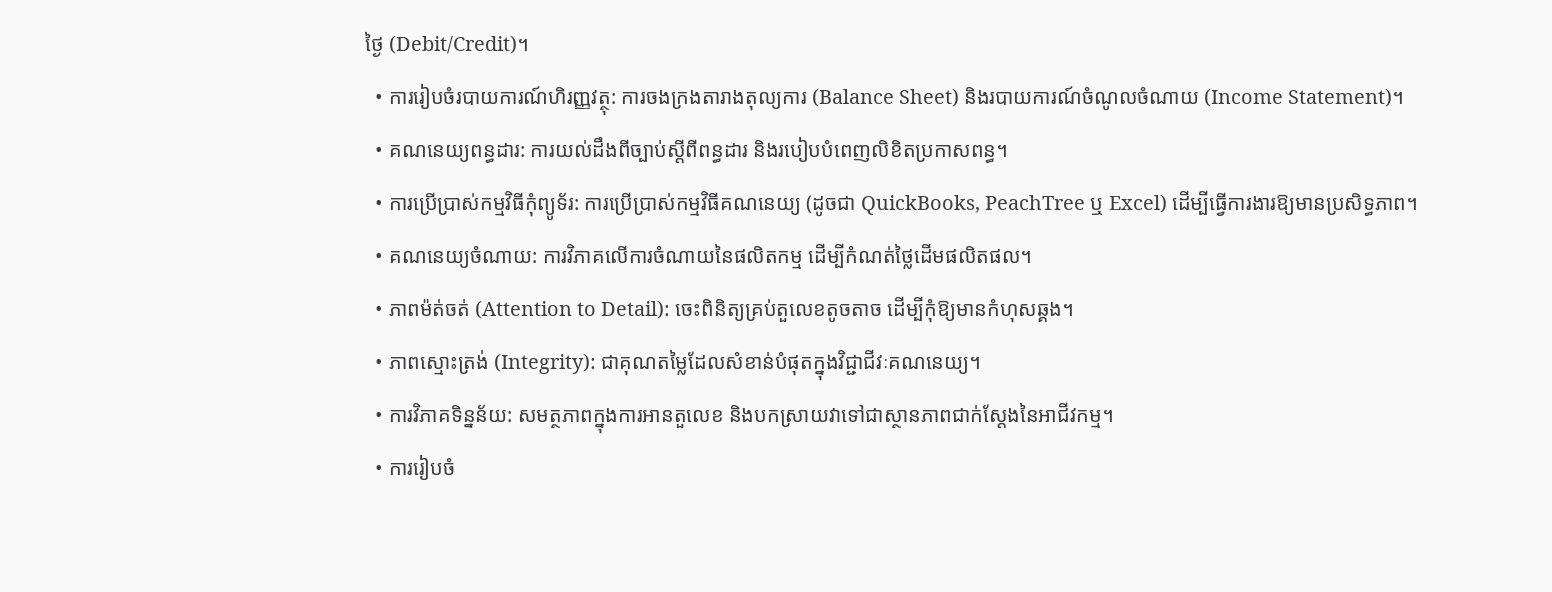ថ្ងៃ (Debit/Credit)។
  • ការរៀបចំរបាយការណ៍ហិរញ្ញវត្ថុ: ការចងក្រងតារាងតុល្យការ (Balance Sheet) និងរបាយការណ៍ចំណូលចំណាយ (Income Statement)។
  • គណនេយ្យពន្ធដារ: ការយល់ដឹងពីច្បាប់ស្តីពីពន្ធដារ និងរបៀបបំពេញលិខិតប្រកាសពន្ធ។
  • ការប្រើប្រាស់កម្មវិធីកុំព្យូទ័រ: ការប្រើប្រាស់កម្មវិធីគណនេយ្យ (ដូចជា QuickBooks, PeachTree ឬ Excel) ដើម្បីធ្វើការងារឱ្យមានប្រសិទ្ធភាព។
  • គណនេយ្យចំណាយ: ការវិភាគលើការចំណាយនៃផលិតកម្ម ដើម្បីកំណត់ថ្លៃដើមផលិតផល។
  • ភាពម៉ត់ចត់ (Attention to Detail): ចេះពិនិត្យគ្រប់តួលេខតូចតាច ដើម្បីកុំឱ្យមានកំហុសឆ្គង។
  • ភាពស្មោះត្រង់ (Integrity): ជាគុណតម្លៃដែលសំខាន់បំផុតក្នុងវិជ្ជាជីវៈគណនេយ្យ។
  • ការវិភាគទិន្នន័យ: សមត្ថភាពក្នុងការអានតួលេខ និងបកស្រាយវាទៅជាស្ថានភាពជាក់ស្តែងនៃអាជីវកម្ម។
  • ការរៀបចំ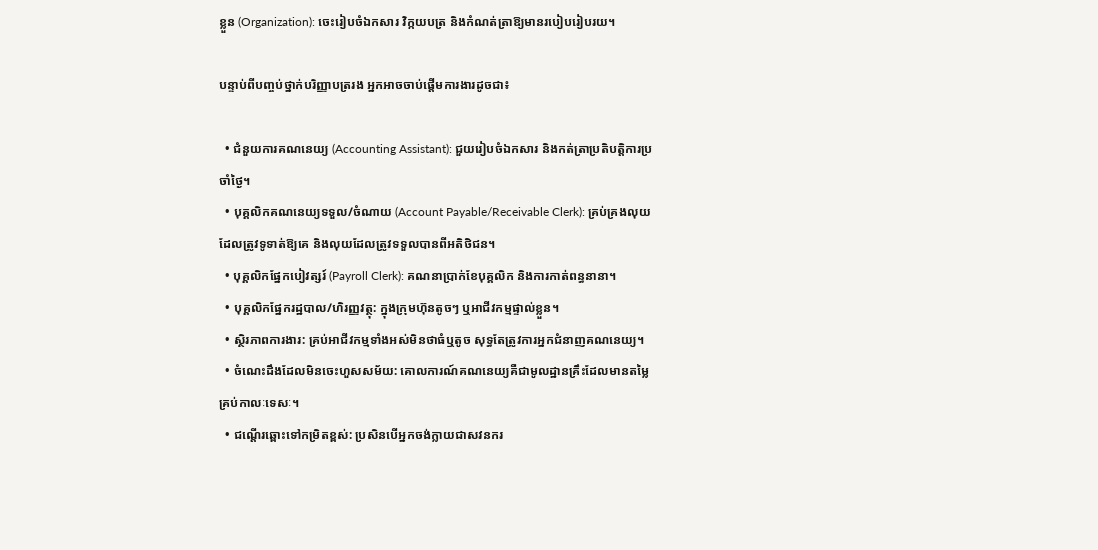ខ្លួន (Organization): ចេះរៀបចំឯកសារ វិក្កយបត្រ និងកំណត់ត្រាឱ្យមានរបៀបរៀបរយ។

បន្ទាប់ពីបញ្ចប់ថ្នាក់បរិញ្ញាបត្ររង អ្នកអាចចាប់ផ្តើមការងារដូចជា៖

  • ជំនួយការគណនេយ្យ (Accounting Assistant): ជួយរៀបចំឯកសារ និងកត់ត្រាប្រតិបត្តិការប្រចាំថ្ងៃ។
  • បុគ្គលិកគណនេយ្យទទួល/ចំណាយ (Account Payable/Receivable Clerk): គ្រប់គ្រងលុយដែលត្រូវទូទាត់ឱ្យគេ និងលុយដែលត្រូវទទួលបានពីអតិថិជន។
  • បុគ្គលិកផ្នែកបៀវត្សរ៍ (Payroll Clerk): គណនាប្រាក់ខែបុគ្គលិក និងការកាត់ពន្ធនានា។
  • បុគ្គលិកផ្នែករដ្ឋបាល/ហិរញ្ញវត្ថុ: ក្នុងក្រុមហ៊ុនតូចៗ ឬអាជីវកម្មផ្ទាល់ខ្លួន។
  • ស្ថិរភាពការងារ: គ្រប់អាជីវកម្មទាំងអស់មិនថាធំឬតូច សុទ្ធតែត្រូវការអ្នកជំនាញគណនេយ្យ។
  • ចំណេះដឹងដែលមិនចេះហួសសម័យ: គោលការណ៍គណនេយ្យគឺជាមូលដ្ឋានគ្រឹះដែលមានតម្លៃគ្រប់កាលៈទេសៈ។
  • ជណ្តើរឆ្ពោះទៅកម្រិតខ្ពស់: ប្រសិនបើអ្នកចង់ក្លាយជាសវនករ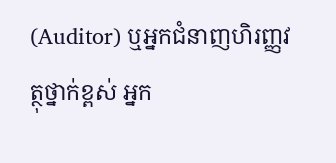(Auditor) ឬអ្នកជំនាញហិរញ្ញវត្ថុថ្នាក់ខ្ពស់ អ្នក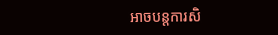អាចបន្តការសិ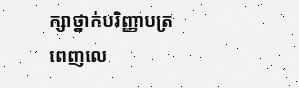ក្សាថ្នាក់បរិញ្ញាបត្រពេញលេ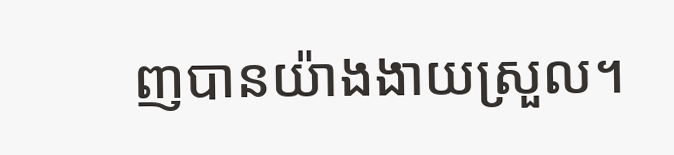ញបានយ៉ាងងាយស្រួល។